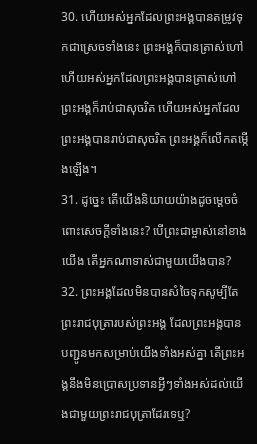30. ហើយអស់អ្នកដែលព្រះអង្គបានតម្រូវទុកជាស្រេចទាំងនេះ ព្រះអង្គក៏បានត្រាស់ហៅ ហើយអស់អ្នកដែលព្រះអង្គបានត្រាស់ហៅ ព្រះអង្គក៏រាប់ជាសុចរិត ហើយអស់អ្នកដែលព្រះអង្គបានរាប់ជាសុចរិត ព្រះអង្គក៏លើកតម្កើងឡើង។
31. ដូច្នេះ តើយើងនិយាយយ៉ាងដូចម្ដេចចំពោះសេចក្ដីទាំងនេះ? បើព្រះជាម្ចាស់នៅខាងយើង តើអ្នកណាទាស់ជាមួយយើងបាន?
32. ព្រះអង្គដែលមិនបានសំចៃទុកសូម្បីតែព្រះរាជបុត្រារបស់ព្រះអង្គ ដែលព្រះអង្គបានបញ្ជូនមកសម្រាប់យើងទាំងអស់គ្នា តើព្រះអង្គនឹងមិនប្រោសប្រទានអ្វីៗទាំងអស់ដល់យើងជាមួយព្រះរាជបុត្រាដែរទេឬ?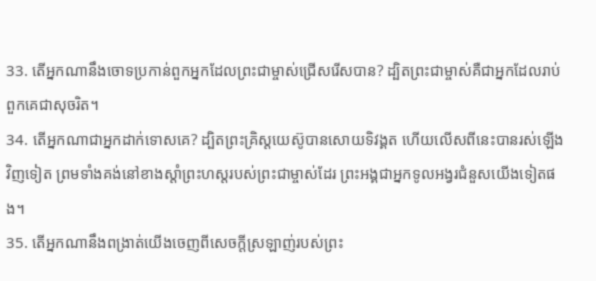33. តើអ្នកណានឹងចោទប្រកាន់ពួកអ្នកដែលព្រះជាម្ចាស់ជ្រើសរើសបាន? ដ្បិតព្រះជាម្ចាស់គឺជាអ្នកដែលរាប់ពួកគេជាសុចរិត។
34. តើអ្នកណាជាអ្នកដាក់ទោសគេ? ដ្បិតព្រះគ្រិស្ដយេស៊ូបានសោយទិវង្គត ហើយលើសពីនេះបានរស់ឡើងវិញទៀត ព្រមទាំងគង់នៅខាងស្ដាំព្រះហស្ដរបស់ព្រះជាម្ចាស់ដែរ ព្រះអង្គជាអ្នកទូលអង្វរជំនួសយើងទៀតផង។
35. តើអ្នកណានឹងពង្រាត់យើងចេញពីសេចក្ដីស្រឡាញ់របស់ព្រះ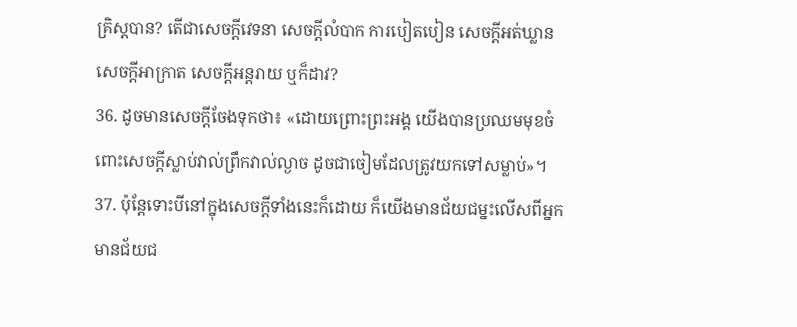គ្រិស្ដបាន? តើជាសេចក្ដីវេទនា សេចក្ដីលំបាក ការបៀតបៀន សេចក្ដីអត់ឃ្លាន សេចក្ដីអាក្រាត សេចក្ដីអន្តរាយ ឬក៏ដាវ?
36. ដូចមានសេចក្ដីចែងទុកថា៖ «ដោយព្រោះព្រះអង្គ យើងបានប្រឈមមុខចំពោះសេចក្ដីស្លាប់វាល់ព្រឹកវាល់ល្ងាច ដូចជាចៀមដែលត្រូវយកទៅសម្លាប់»។
37. ប៉ុន្ដែទោះបីនៅក្នុងសេចក្ដីទាំងនេះក៏ដោយ ក៏យើងមានជ័យជម្នះលើសពីអ្នកមានជ័យជ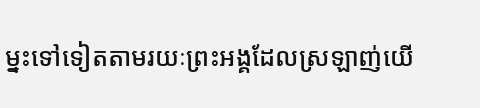ម្នះទៅទៀតតាមរយៈព្រះអង្គដែលស្រឡាញ់យើ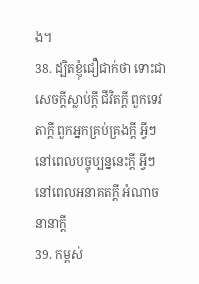ង។
38. ដ្បិតខ្ញុំជឿជាក់ថា ទោះជាសេចក្ដីស្លាប់ក្ដី ជីវិតក្ដី ពួកទេវតាក្ដី ពួកអ្នកគ្រប់គ្រងក្ដី អ្វីៗនៅពេលបច្ចុប្បន្ននេះក្ដី អ្វីៗនៅពេលអនាគតក្ដី អំណាចនានាក្ដី
39. កម្ពស់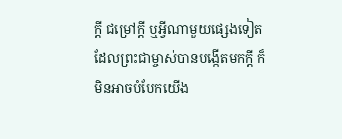ក្ដី ជម្រៅក្ដី ឬអ្វីណាមួយផ្សេងទៀតដែលព្រះជាម្ចាស់បានបង្កើតមកក្ដី ក៏មិនអាចបំបែកយើង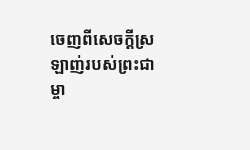ចេញពីសេចក្ដីស្រឡាញ់របស់ព្រះជាម្ចា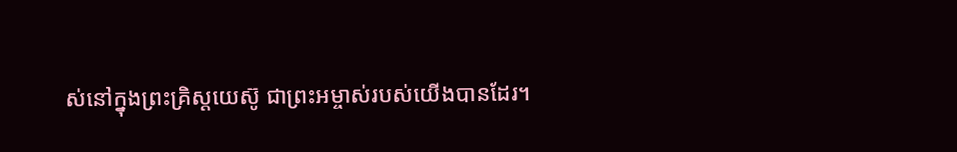ស់នៅក្នុងព្រះគ្រិស្ដយេស៊ូ ជាព្រះអម្ចាស់របស់យើងបានដែរ។